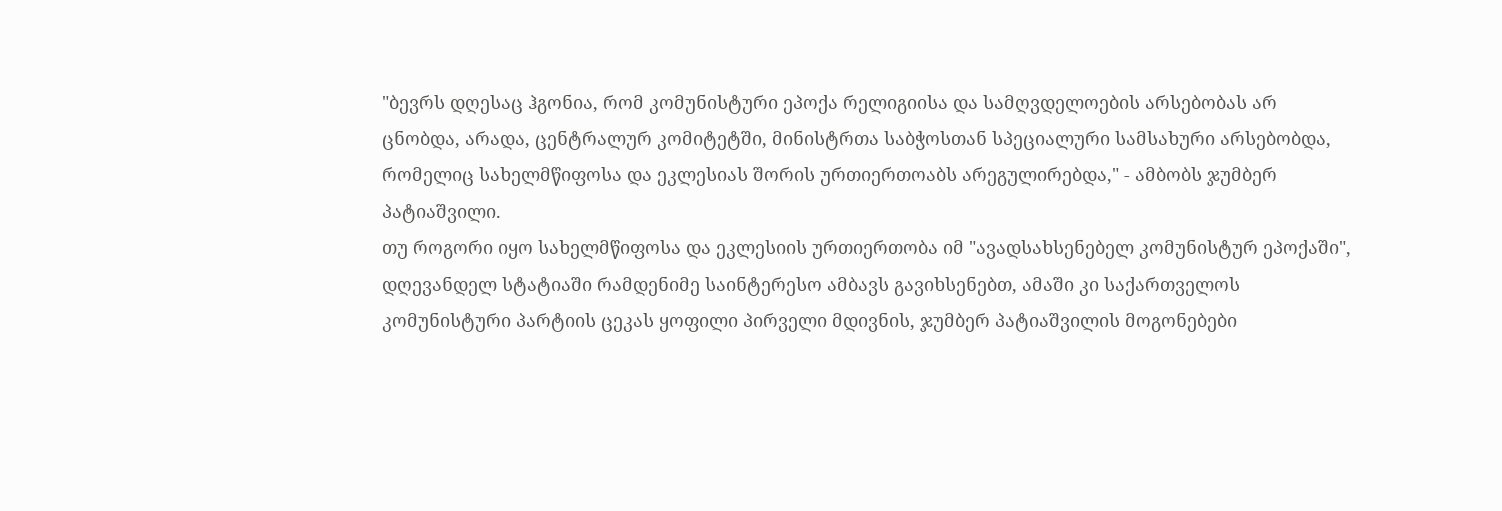"ბევრს დღესაც ჰგონია, რომ კომუნისტური ეპოქა რელიგიისა და სამღვდელოების არსებობას არ ცნობდა, არადა, ცენტრალურ კომიტეტში, მინისტრთა საბჭოსთან სპეციალური სამსახური არსებობდა, რომელიც სახელმწიფოსა და ეკლესიას შორის ურთიერთოაბს არეგულირებდა," - ამბობს ჯუმბერ პატიაშვილი.
თუ როგორი იყო სახელმწიფოსა და ეკლესიის ურთიერთობა იმ "ავადსახსენებელ კომუნისტურ ეპოქაში", დღევანდელ სტატიაში რამდენიმე საინტერესო ამბავს გავიხსენებთ, ამაში კი საქართველოს კომუნისტური პარტიის ცეკას ყოფილი პირველი მდივნის, ჯუმბერ პატიაშვილის მოგონებები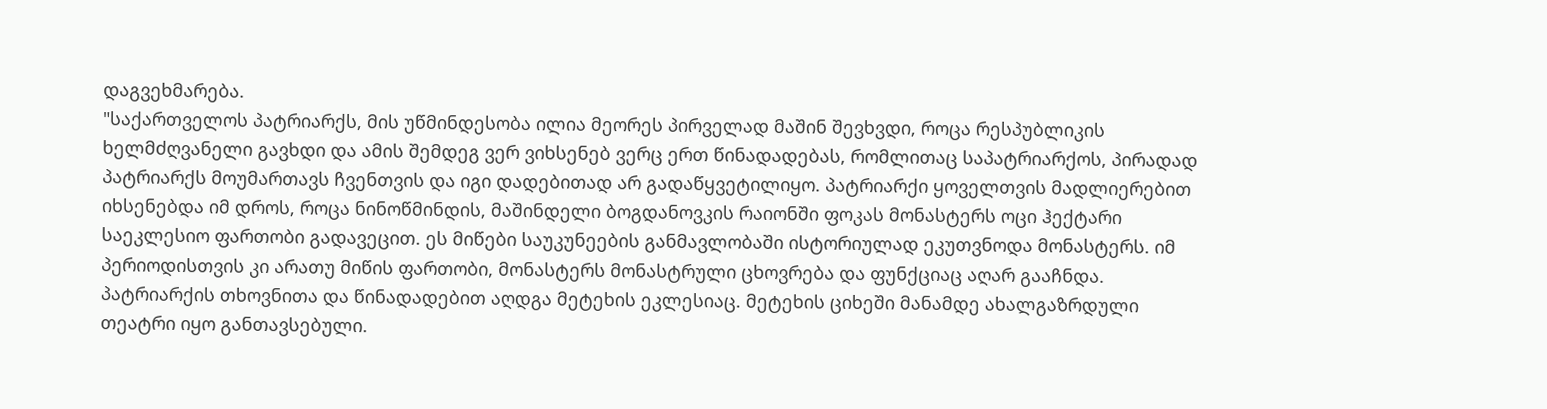დაგვეხმარება.
"საქართველოს პატრიარქს, მის უწმინდესობა ილია მეორეს პირველად მაშინ შევხვდი, როცა რესპუბლიკის ხელმძღვანელი გავხდი და ამის შემდეგ ვერ ვიხსენებ ვერც ერთ წინადადებას, რომლითაც საპატრიარქოს, პირადად პატრიარქს მოუმართავს ჩვენთვის და იგი დადებითად არ გადაწყვეტილიყო. პატრიარქი ყოველთვის მადლიერებით იხსენებდა იმ დროს, როცა ნინოწმინდის, მაშინდელი ბოგდანოვკის რაიონში ფოკას მონასტერს ოცი ჰექტარი საეკლესიო ფართობი გადავეცით. ეს მიწები საუკუნეების განმავლობაში ისტორიულად ეკუთვნოდა მონასტერს. იმ პერიოდისთვის კი არათუ მიწის ფართობი, მონასტერს მონასტრული ცხოვრება და ფუნქციაც აღარ გააჩნდა.
პატრიარქის თხოვნითა და წინადადებით აღდგა მეტეხის ეკლესიაც. მეტეხის ციხეში მანამდე ახალგაზრდული თეატრი იყო განთავსებული.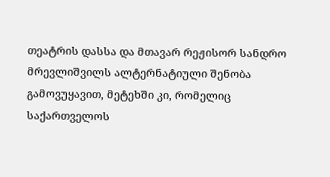თეატრის დასსა და მთავარ რეჟისორ სანდრო მრევლიშვილს ალტერნატიული შენობა გამოვუყავით, მეტეხში კი, რომელიც საქართველოს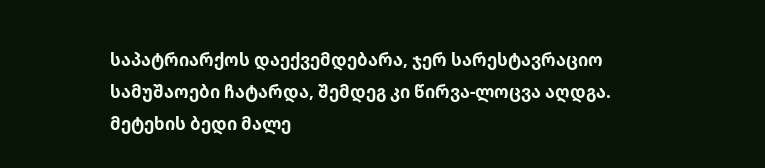საპატრიარქოს დაექვემდებარა, ჯერ სარესტავრაციო სამუშაოები ჩატარდა, შემდეგ კი წირვა-ლოცვა აღდგა.
მეტეხის ბედი მალე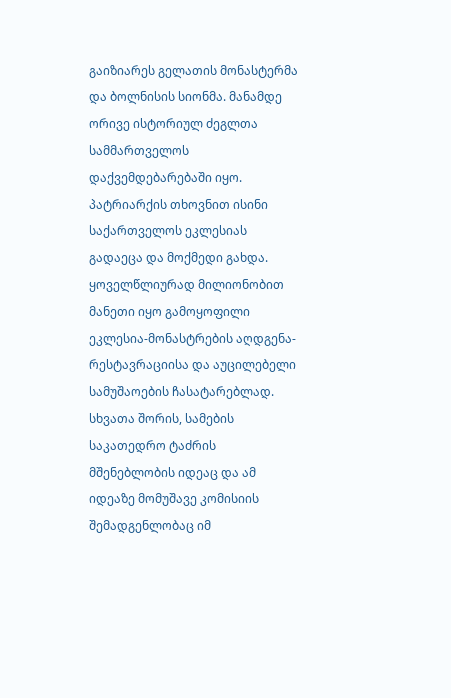გაიზიარეს გელათის მონასტერმა და ბოლნისის სიონმა. მანამდე ორივე ისტორიულ ძეგლთა სამმართველოს დაქვემდებარებაში იყო. პატრიარქის თხოვნით ისინი საქართველოს ეკლესიას გადაეცა და მოქმედი გახდა. ყოველწლიურად მილიონობით მანეთი იყო გამოყოფილი ეკლესია-მონასტრების აღდგენა-რესტავრაციისა და აუცილებელი სამუშაოების ჩასატარებლად. სხვათა შორის, სამების საკათედრო ტაძრის მშენებლობის იდეაც და ამ იდეაზე მომუშავე კომისიის შემადგენლობაც იმ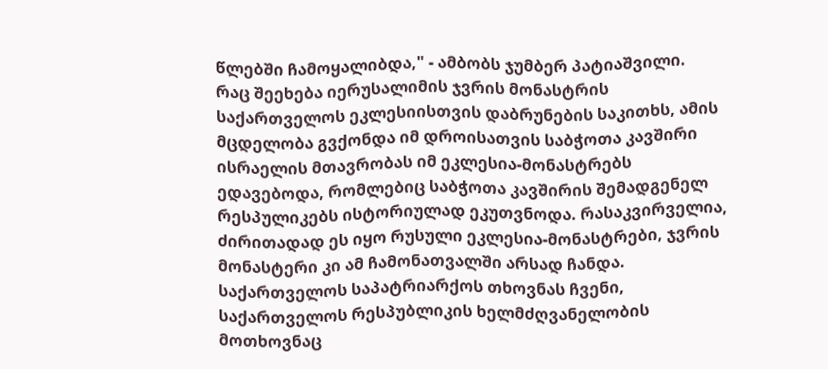წლებში ჩამოყალიბდა," - ამბობს ჯუმბერ პატიაშვილი.
რაც შეეხება იერუსალიმის ჯვრის მონასტრის საქართველოს ეკლესიისთვის დაბრუნების საკითხს, ამის მცდელობა გვქონდა იმ დროისათვის საბჭოთა კავშირი ისრაელის მთავრობას იმ ეკლესია-მონასტრებს ედავებოდა, რომლებიც საბჭოთა კავშირის შემადგენელ რესპულიკებს ისტორიულად ეკუთვნოდა. რასაკვირველია, ძირითადად ეს იყო რუსული ეკლესია-მონასტრები, ჯვრის მონასტერი კი ამ ჩამონათვალში არსად ჩანდა.
საქართველოს საპატრიარქოს თხოვნას ჩვენი, საქართველოს რესპუბლიკის ხელმძღვანელობის მოთხოვნაც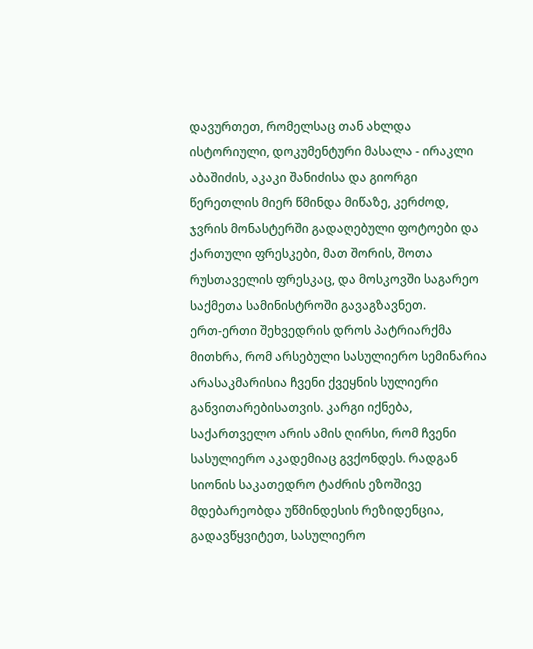დავურთეთ, რომელსაც თან ახლდა ისტორიული, დოკუმენტური მასალა - ირაკლი აბაშიძის, აკაკი შანიძისა და გიორგი წერეთლის მიერ წმინდა მიწაზე, კერძოდ, ჯვრის მონასტერში გადაღებული ფოტოები და ქართული ფრესკები, მათ შორის, შოთა რუსთაველის ფრესკაც, და მოსკოვში საგარეო საქმეთა სამინისტროში გავაგზავნეთ.
ერთ-ერთი შეხვედრის დროს პატრიარქმა მითხრა, რომ არსებული სასულიერო სემინარია არასაკმარისია ჩვენი ქვეყნის სულიერი განვითარებისათვის. კარგი იქნება, საქართველო არის ამის ღირსი, რომ ჩვენი სასულიერო აკადემიაც გვქონდეს. რადგან სიონის საკათედრო ტაძრის ეზოშივე მდებარეობდა უწმინდესის რეზიდენცია, გადავწყვიტეთ, სასულიერო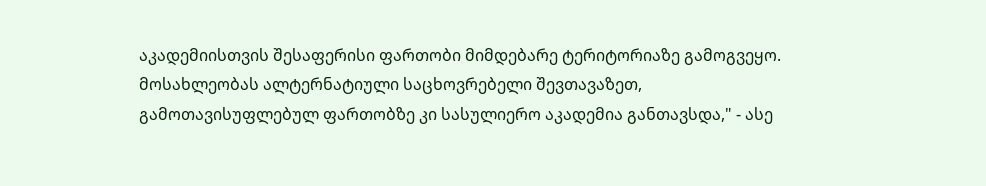აკადემიისთვის შესაფერისი ფართობი მიმდებარე ტერიტორიაზე გამოგვეყო. მოსახლეობას ალტერნატიული საცხოვრებელი შევთავაზეთ, გამოთავისუფლებულ ფართობზე კი სასულიერო აკადემია განთავსდა," - ასე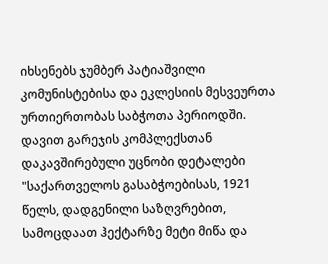იხსენებს ჯუმბერ პატიაშვილი კომუნისტებისა და ეკლესიის მესვეურთა ურთიერთობას საბჭოთა პერიოდში.
დავით გარეჯის კომპლექსთან დაკავშირებული უცნობი დეტალები
"საქართველოს გასაბჭოებისას, 1921 წელს, დადგენილი საზღვრებით, სამოცდაათ ჰექტარზე მეტი მიწა და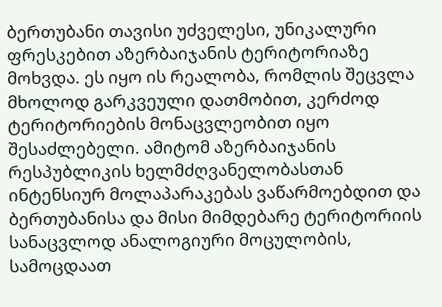ბერთუბანი თავისი უძველესი, უნიკალური ფრესკებით აზერბაიჯანის ტერიტორიაზე მოხვდა. ეს იყო ის რეალობა, რომლის შეცვლა მხოლოდ გარკვეული დათმობით, კერძოდ ტერიტორიების მონაცვლეობით იყო შესაძლებელი. ამიტომ აზერბაიჯანის რესპუბლიკის ხელმძღვანელობასთან ინტენსიურ მოლაპარაკებას ვაწარმოებდით და ბერთუბანისა და მისი მიმდებარე ტერიტორიის სანაცვლოდ ანალოგიური მოცულობის, სამოცდაათ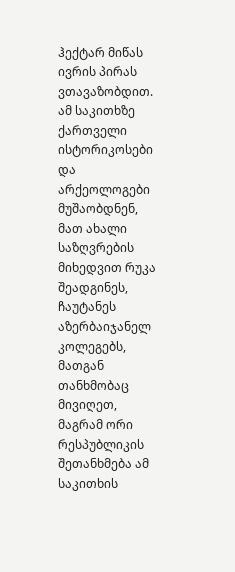ჰექტარ მიწას ივრის პირას ვთავაზობდით.
ამ საკითხზე ქართველი ისტორიკოსები და არქეოლოგები მუშაობდნენ, მათ ახალი საზღვრების მიხედვით რუკა შეადგინეს, ჩაუტანეს აზერბაიჯანელ კოლეგებს, მათგან თანხმობაც მივიღეთ, მაგრამ ორი რესპუბლიკის შეთანხმება ამ საკითხის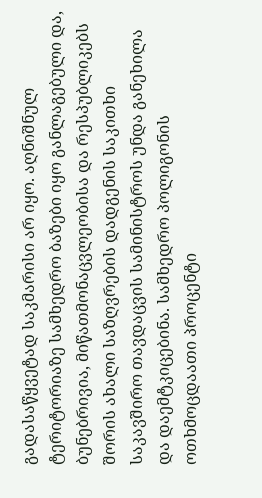გადასაწყვეტად საკმარისი არ იყო. აღნიშნულ ტერიტორიაზე სამხედრო ბაზები იყო განლაგებული და, ბუნებრივია, მიწათმონაცვლეობისა და რესპუბლიკებს შორის ახალი საზღვრების დადგენის საკითხი საკავშირო თავდაცვის სამინისტროს უნდა განეხილა და დაემტკიცებინა. სამხედრო პოლიგონის ოთხმოცდაათი პროცენტი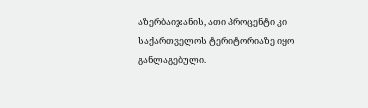აზერბაიჯანის, ათი პროცენტი კი საქართველოს ტერიტორიაზე იყო განლაგებული.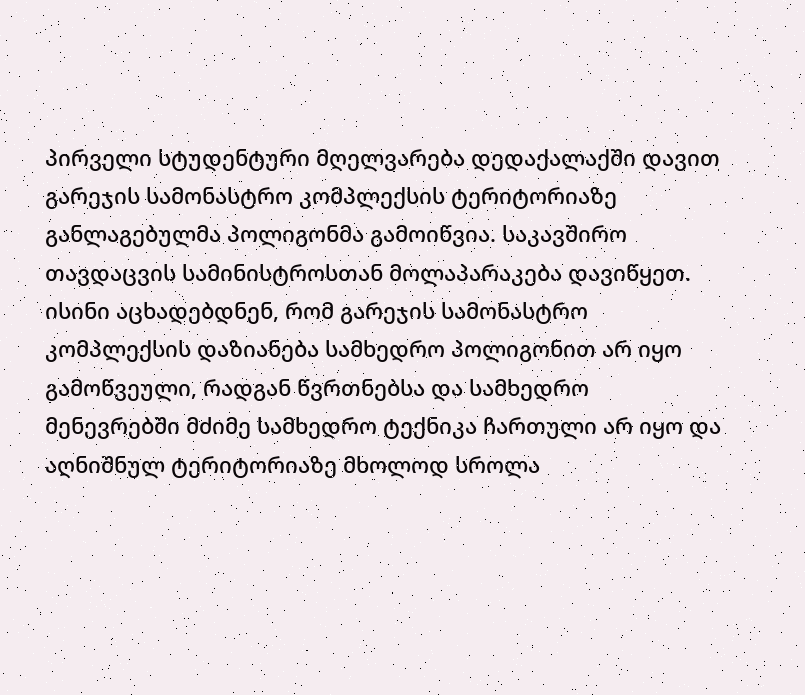პირველი სტუდენტური მღელვარება დედაქალაქში დავით გარეჯის სამონასტრო კომპლექსის ტერიტორიაზე განლაგებულმა პოლიგონმა გამოიწვია. საკავშირო თავდაცვის სამინისტროსთან მოლაპარაკება დავიწყეთ. ისინი აცხადებდნენ, რომ გარეჯის სამონასტრო კომპლექსის დაზიანება სამხედრო პოლიგონით არ იყო გამოწვეული, რადგან წვრთნებსა და სამხედრო მენევრებში მძიმე სამხედრო ტექნიკა ჩართული არ იყო და აღნიშნულ ტერიტორიაზე მხოლოდ სროლა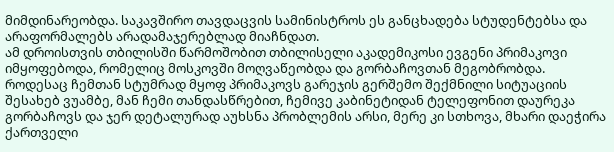მიმდინარეობდა. საკავშირო თავდაცვის სამინისტროს ეს განცხადება სტუდენტებსა და არაფორმალებს არადამაჯერებლად მიაჩნდათ.
ამ დროისთვის თბილისში წარმოშობით თბილისელი აკადემიკოსი ევგენი პრიმაკოვი იმყოფებოდა, რომელიც მოსკოვში მოღვაწეობდა და გორბაჩოვთან მეგობრობდა. როდესაც ჩემთან სტუმრად მყოფ პრიმაკოვს გარეჯის გერშემო შექმნილი სიტუაციის შესახებ ვუამბე, მან ჩემი თანდასწრებით, ჩემივე კაბინეტიდან ტელეფონით დაურეკა გორბაჩოვს და ჯერ დეტალურად აუხსნა პრობლემის არსი, მერე კი სთხოვა, მხარი დაეჭირა ქართველი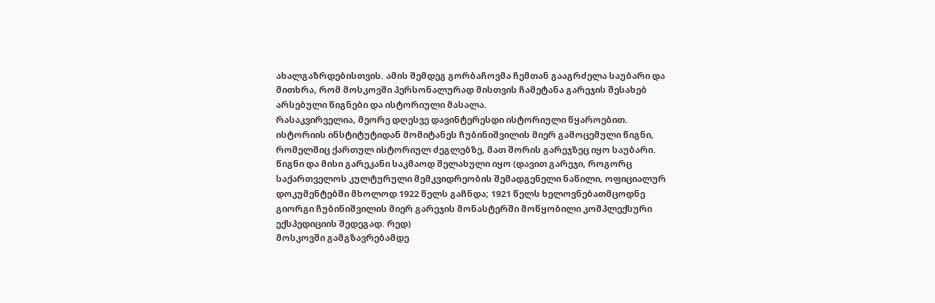ახალგაზრდებისთვის. ამის შემდეგ გორბაჩოვმა ჩემთან გააგრძელა საუბარი და მითხრა, რომ მოსკოვში პერსონალურად მისთვის ჩამეტანა გარეჯის შესახებ არსებული წიგნები და ისტორიული მასალა.
რასაკვირველია, მეორე დღესვე დავინტერესდი ისტორიული წყაროებით. ისტორიის ინსტიტუტიდან მომიტანეს ჩუბინიშვილის მიერ გამოცემული წიგნი, რომელშიც ქართულ ისტორიულ ძეგლებზე, მათ შორის გარეჯზეც იყო საუბარი. წიგნი და მისი გარეკანი საკმაოდ შელახული იყო (დავით გარეჯი, როგორც საქართველოს კულტურული მემკვიდრეობის შემადგენელი ნაწილი, ოფიციალურ დოკუმენტებში მხოლოდ 1922 წელს გაჩნდა; 1921 წელს ხელოვნებათმცოდნე გიორგი ჩუბინიშვილის მიერ გარეჯის მონასტერში მოწყობილი კომპლექსური ექსპედიციის შედეგად. რედ)
მოსკოვში გამგზავრებამდე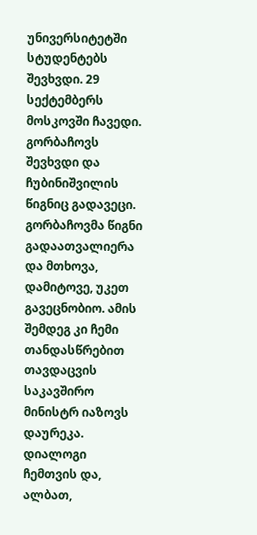უნივერსიტეტში სტუდენტებს შევხვდი. 29 სექტემბერს მოსკოვში ჩავედი. გორბაჩოვს შევხვდი და ჩუბინიშვილის წიგნიც გადავეცი. გორბაჩოვმა წიგნი გადაათვალიერა და მთხოვა, დამიტოვე, უკეთ გავეცნობიო. ამის შემდეგ კი ჩემი თანდასწრებით თავდაცვის საკავშირო მინისტრ იაზოვს დაურეკა. დიალოგი ჩემთვის და, ალბათ,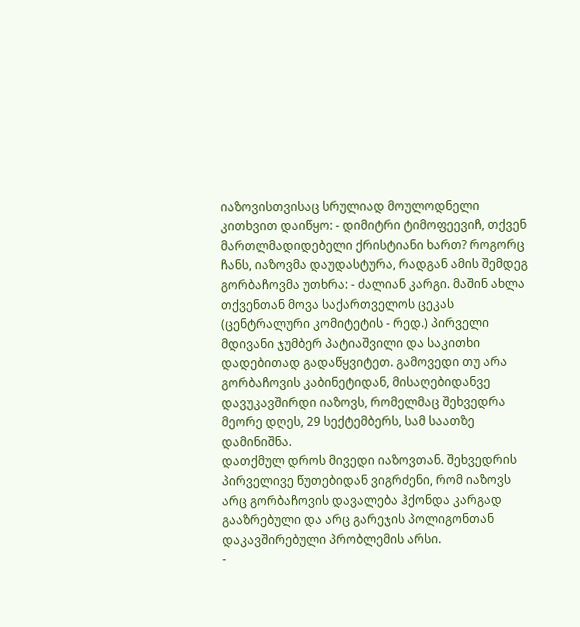იაზოვისთვისაც სრულიად მოულოდნელი კითხვით დაიწყო: - დიმიტრი ტიმოფეევიჩ, თქვენ მართლმადიდებელი ქრისტიანი ხართ? როგორც ჩანს, იაზოვმა დაუდასტურა, რადგან ამის შემდეგ გორბაჩოვმა უთხრა: - ძალიან კარგი. მაშინ ახლა თქვენთან მოვა საქართველოს ცეკას (ცენტრალური კომიტეტის - რედ.) პირველი მდივანი ჯუმბერ პატიაშვილი და საკითხი დადებითად გადაწყვიტეთ. გამოვედი თუ არა გორბაჩოვის კაბინეტიდან, მისაღებიდანვე დავუკავშირდი იაზოვს, რომელმაც შეხვედრა მეორე დღეს, 29 სექტემბერს, სამ საათზე დამინიშნა.
დათქმულ დროს მივედი იაზოვთან. შეხვედრის პირველივე წუთებიდან ვიგრძენი, რომ იაზოვს არც გორბაჩოვის დავალება ჰქონდა კარგად გააზრებული და არც გარეჯის პოლიგონთან დაკავშირებული პრობლემის არსი.
-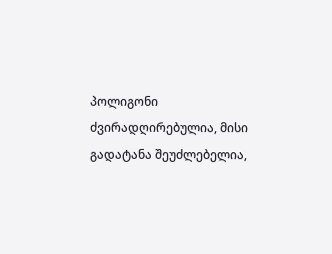პოლიგონი ძვირადღირებულია, მისი გადატანა შეუძლებელია,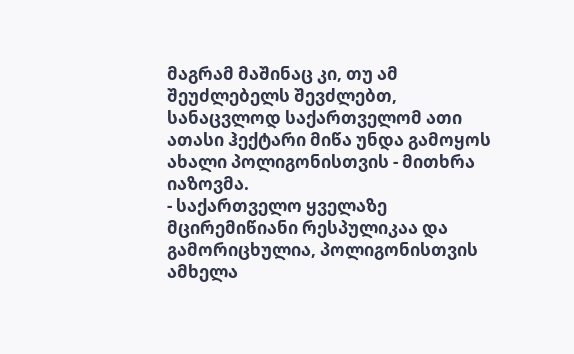მაგრამ მაშინაც კი, თუ ამ შეუძლებელს შევძლებთ, სანაცვლოდ საქართველომ ათი ათასი ჰექტარი მიწა უნდა გამოყოს ახალი პოლიგონისთვის - მითხრა იაზოვმა.
- საქართველო ყველაზე მცირემიწიანი რესპულიკაა და გამორიცხულია, პოლიგონისთვის ამხელა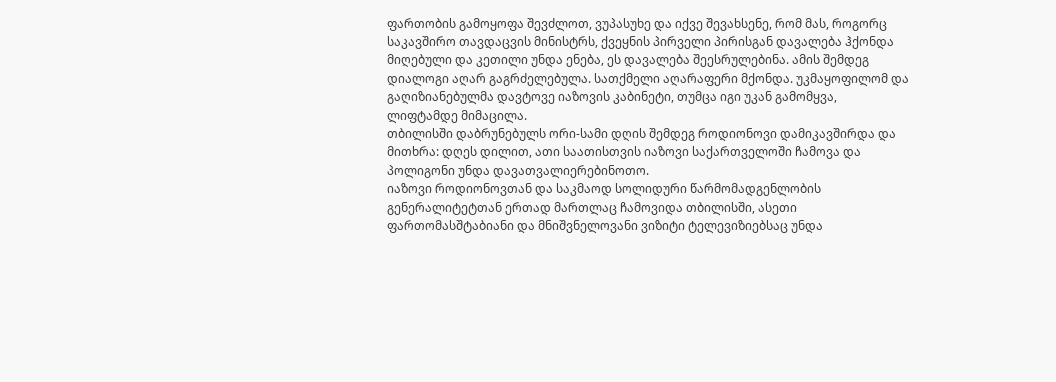ფართობის გამოყოფა შევძლოთ, ვუპასუხე და იქვე შევახსენე, რომ მას, როგორც საკავშირო თავდაცვის მინისტრს, ქვეყნის პირველი პირისგან დავალება ჰქონდა მიღებული და კეთილი უნდა ენება, ეს დავალება შეესრულებინა. ამის შემდეგ დიალოგი აღარ გაგრძელებულა. სათქმელი აღარაფერი მქონდა. უკმაყოფილომ და გაღიზიანებულმა დავტოვე იაზოვის კაბინეტი, თუმცა იგი უკან გამომყვა, ლიფტამდე მიმაცილა.
თბილისში დაბრუნებულს ორი-სამი დღის შემდეგ როდიონოვი დამიკავშირდა და მითხრა: დღეს დილით, ათი საათისთვის იაზოვი საქართველოში ჩამოვა და პოლიგონი უნდა დავათვალიერებინოთო.
იაზოვი როდიონოვთან და საკმაოდ სოლიდური წარმომადგენლობის გენერალიტეტთან ერთად მართლაც ჩამოვიდა თბილისში, ასეთი ფართომასშტაბიანი და მნიშვნელოვანი ვიზიტი ტელევიზიებსაც უნდა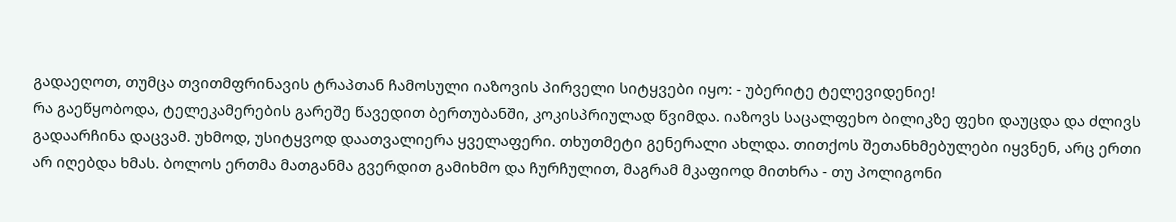გადაეღოთ, თუმცა თვითმფრინავის ტრაპთან ჩამოსული იაზოვის პირველი სიტყვები იყო: - უბერიტე ტელევიდენიე!
რა გაეწყობოდა, ტელეკამერების გარეშე წავედით ბერთუბანში, კოკისპრიულად წვიმდა. იაზოვს საცალფეხო ბილიკზე ფეხი დაუცდა და ძლივს გადაარჩინა დაცვამ. უხმოდ, უსიტყვოდ დაათვალიერა ყველაფერი. თხუთმეტი გენერალი ახლდა. თითქოს შეთანხმებულები იყვნენ, არც ერთი არ იღებდა ხმას. ბოლოს ერთმა მათგანმა გვერდით გამიხმო და ჩურჩულით, მაგრამ მკაფიოდ მითხრა - თუ პოლიგონი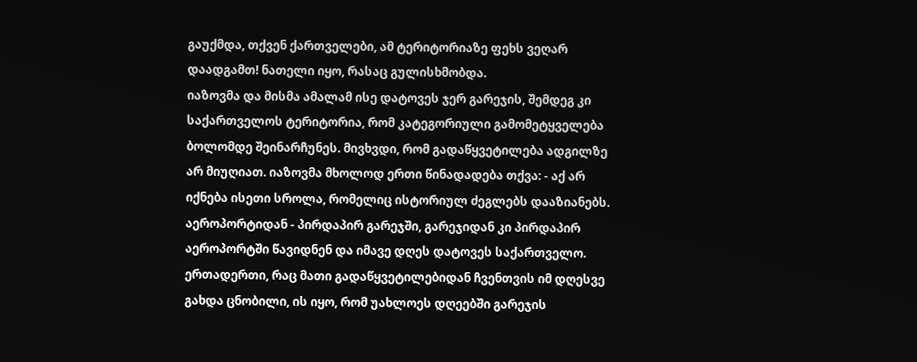გაუქმდა, თქვენ ქართველები, ამ ტერიტორიაზე ფეხს ვეღარ დაადგამთ! ნათელი იყო, რასაც გულისხმობდა.
იაზოვმა და მისმა ამალამ ისე დატოვეს ჯერ გარეჯის, შემდეგ კი საქართველოს ტერიტორია, რომ კატეგორიული გამომეტყველება ბოლომდე შეინარჩუნეს. მივხვდი, რომ გადაწყვეტილება ადგილზე არ მიუღიათ. იაზოვმა მხოლოდ ერთი წინადადება თქვა: - აქ არ იქნება ისეთი სროლა, რომელიც ისტორიულ ძეგლებს დააზიანებს. აეროპორტიდან - პირდაპირ გარეჯში, გარეჯიდან კი პირდაპირ აეროპორტში წავიდნენ და იმავე დღეს დატოვეს საქართველო. ერთადერთი, რაც მათი გადაწყვეტილებიდან ჩვენთვის იმ დღესვე გახდა ცნობილი, ის იყო, რომ უახლოეს დღეებში გარეჯის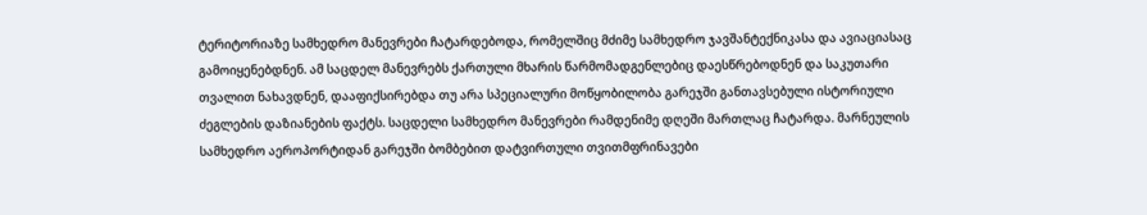ტერიტორიაზე სამხედრო მანევრები ჩატარდებოდა, რომელშიც მძიმე სამხედრო ჯავშანტექნიკასა და ავიაციასაც გამოიყენებდნენ. ამ საცდელ მანევრებს ქართული მხარის წარმომადგენლებიც დაესწრებოდნენ და საკუთარი თვალით ნახავდნენ, დააფიქსირებდა თუ არა სპეციალური მოწყობილობა გარეჯში განთავსებული ისტორიული ძეგლების დაზიანების ფაქტს. საცდელი სამხედრო მანევრები რამდენიმე დღეში მართლაც ჩატარდა. მარნეულის სამხედრო აეროპორტიდან გარეჯში ბომბებით დატვირთული თვითმფრინავები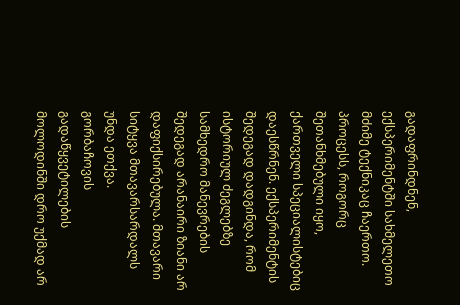გადაფრინდნენ, ექსპერიმენტში სახმელეთო მძიმე ტექნიკაც ჩაერთო. პროცესს, როგორც შეთანხმებული იყო, ქართველი სპეციალისტებიც დაესწრნენ. ექსპერიმენტის შედეგად დადგინდა, რომ ისტორიულ ძეგლებზე სამხედრო მანევრების შედეგად არანაირი ზიანი არ დაფიქსირებულა. მთავარი სიტყვა მთავარსარდალს უნდა ეთქვა.
გორბაჩოვის გადაწყვეტილების მოლოდინში დრო უქმად არ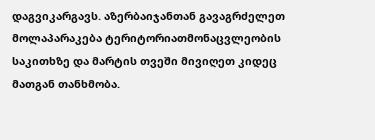დაგვიკარგავს. აზერბაიჯანთან გავაგრძელეთ მოლაპარაკება ტერიტორიათმონაცვლეობის საკითხზე და მარტის თვეში მივიღეთ კიდეც მათგან თანხმობა.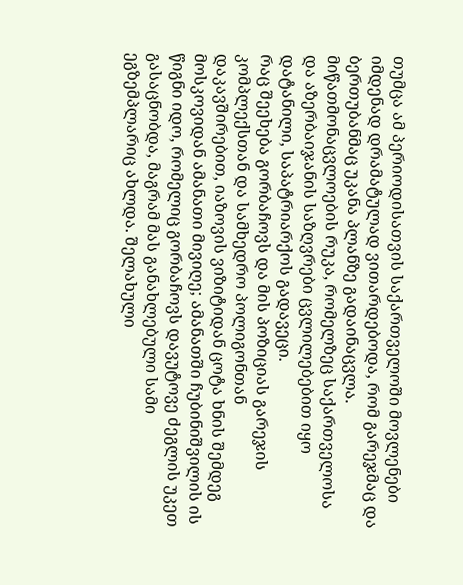თუმცა ამ პერიოდისათვის საქართველოში მოვლენები იმდენად დრამატულად ვითარდებოდა, რომ გარეჯმაც და ბერთუბანმაც უკანა პლანზე გადაინაცვლა. მიწათმონაცვლოების რუკა, რომელზეც საქართველოსა და აზერბაიჯანის საზღვრები ცვლილებებით იყო დატანილი, საპატრიარქოს გადავეცი.
რაც შეეხება გორბაჩოვს და მის პოზიციას გარეჯის კომპლექსთან და სამხედრო პოლიგონთან დაკავშირებით, იაზოვის ვიზიტიდან ცოტა ხნის შემდეგ მოსკოვიდან ამანათი მივიღე; ამანათში ჩუბინიშვილის ის წიგნი იდო, რომელიც გორბაჩოვს დავუტოვე ძეგლის უკეთ გასაცნობდა, მაგრამ მას განახლებული სამი ეგზემპლარიც ახლდა. შელახული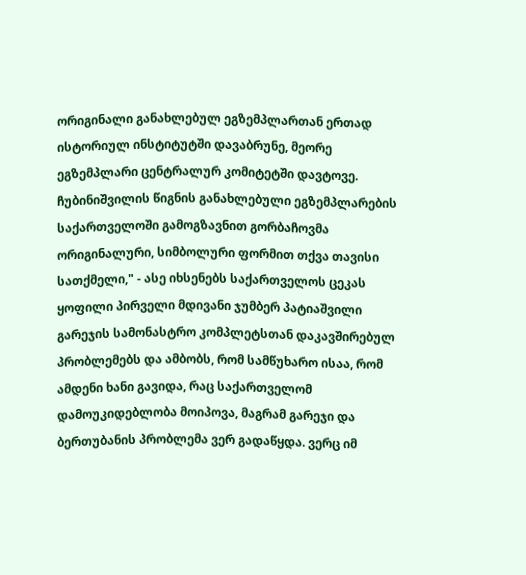ორიგინალი განახლებულ ეგზემპლართან ერთად ისტორიულ ინსტიტუტში დავაბრუნე, მეორე ეგზემპლარი ცენტრალურ კომიტეტში დავტოვე. ჩუბინიშვილის წიგნის განახლებული ეგზემპლარების საქართველოში გამოგზავნით გორბაჩოვმა ორიგინალური, სიმბოლური ფორმით თქვა თავისი სათქმელი," - ასე იხსენებს საქართველოს ცეკას ყოფილი პირველი მდივანი ჯუმბერ პატიაშვილი გარეჯის სამონასტრო კომპლეტსთან დაკავშირებულ პრობლემებს და ამბობს, რომ სამწუხარო ისაა, რომ ამდენი ხანი გავიდა, რაც საქართველომ დამოუკიდებლობა მოიპოვა, მაგრამ გარეჯი და ბერთუბანის პრობლემა ვერ გადაწყდა. ვერც იმ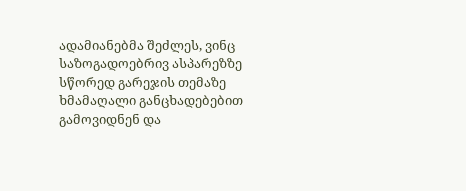ადამიანებმა შეძლეს, ვინც საზოგადოებრივ ასპარეზზე სწორედ გარეჯის თემაზე ხმამაღალი განცხადებებით გამოვიდნენ და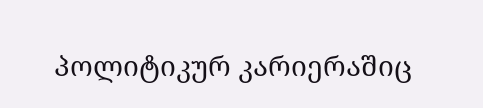პოლიტიკურ კარიერაშიც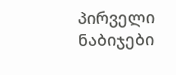პირველი ნაბიჯები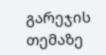გარეჯის თემაზე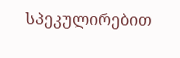სპეკულირებით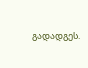გადადგეს.